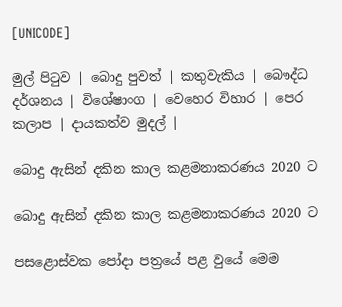[UNICODE]

මුල් පිටුව | බොදු පුවත් | කතුවැකිය | බෞද්ධ දර්ශනය | විශේෂාංග | වෙහෙර විහාර | පෙර කලාප | දායකත්ව මුදල් |

බොදු ඇසින් දකින කාල කළමනාකරණය 2020 ට

බොදු ඇසින් දකින කාල කළමනාකරණය 2020 ට

පසළොස්වක පෝදා පත්‍රයේ පළ වුයේ මෙම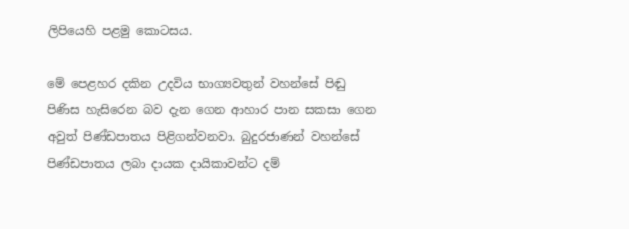ලිපියෙහි පළමු කොටසය.

මේ පෙළහර දකින උදවිය භාග්‍යවතුන් වහන්සේ පිඬු පිණිස හැසිරෙන බව දැන ගෙන ආහාර පාන සකසා ගෙන අවුත් පිණ්ඩපාතය පිළිගන්වනවා. බුදුරජාණන් වහන්සේ පිණ්ඩපාතය ලබා දායක දායිකාවන්ට දම්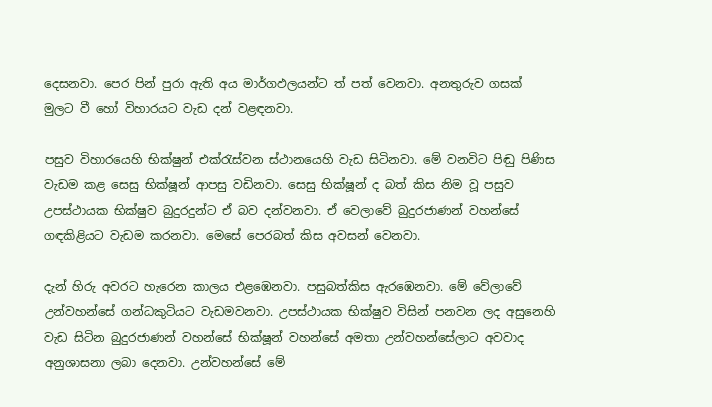දෙසනවා. පෙර පින් පුරා ඇති අය මාර්ගඵලයන්ට ත් පත් වෙනවා. අනතුරුව ගසක් මුලට වී හෝ විහාරයට වැඩ දන් වළඳනවා.

පසුව විහාරයෙහි භික්ෂුන් එක්රැස්වන ස්ථානයෙහි වැඩ සිටිනවා. මේ වනවිට පිඬු පිණිස වැඩම කළ සෙසු භික්ෂූන් ආපසු වඩිනවා. සෙසු භික්ෂූන් ද බත් කිස නිම වූ පසුව උපස්ථායක භික්ෂුව බුදුරදුන්ට ඒ බව දන්වනවා. ඒ වෙලාවේ බුදුරජාණන් වහන්සේ ගඳකිළියට වැඩම කරනවා. මෙසේ පෙරබත් කිස අවසන් වෙනවා.

දැන් හිරු අවරට හැරෙන කාලය එළඹෙනවා. පසුබත්කිස ඇරඹෙනවා. මේ වේලාවේ උන්වහන්සේ ගන්ධකුටියට වැඩමවනවා. උපස්ථායක භික්ෂුව විසින් පනවන ලද අසුනෙහි වැඩ සිටින බුදුරජාණන් වහන්සේ භික්ෂූන් වහන්සේ අමතා උන්වහන්සේලාට අවවාද අනුශාසනා ලබා දෙනවා. උන්වහන්සේ මේ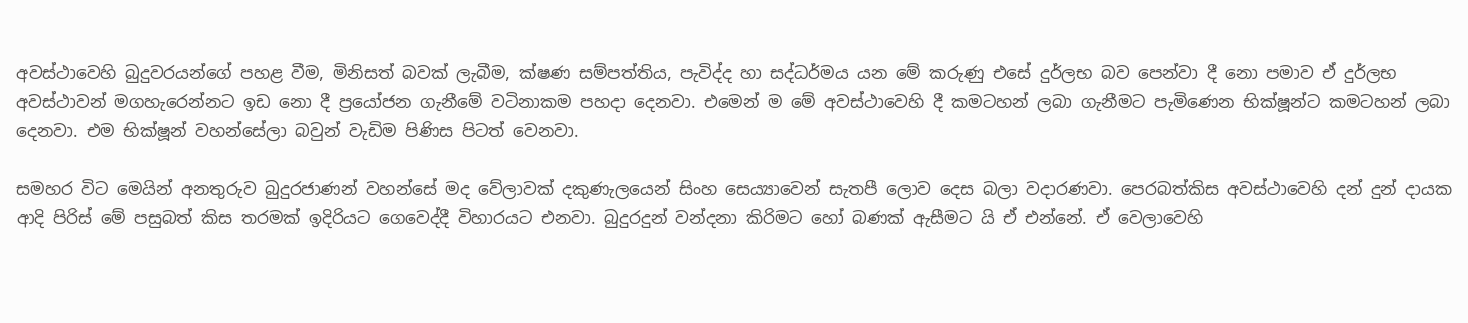අවස්ථාවෙහි බුදුවරයන්ගේ පහළ වීම, මිනිසත් බවක් ලැබීම, ක්ෂණ සම්පත්තිය, පැවිද්ද හා සද්ධර්මය යන මේ කරුණු එසේ දුර්ලභ බව පෙන්වා දී නො පමාව ඒ දුර්ලභ අවස්ථාවන් මගහැරෙන්නට ඉඩ නො දී ප්‍රයෝජන ගැනීමේ වටිනාකම පහදා දෙනවා. එමෙන් ම මේ අවස්ථාවෙහි දී කමටහන් ලබා ගැනීමට පැමිණෙන භික්ෂූන්ට කමටහන් ලබා දෙනවා. එම භික්ෂූන් වහන්සේලා බවුන් වැඩිම පිණිස පිටත් වෙනවා.

සමහර විට මෙයින් අනතුරුව බුදුරජාණන් වහන්සේ මද වේලාවක් දකුණැලයෙන් සිංහ සෙය්‍යාවෙන් සැතපී ලොව දෙස බලා වදාරණවා. පෙරබත්කිස අවස්ථාවෙහි දන් දුන් දායක ආදි පිරිස් මේ පසුබත් කිස තරමක් ඉදිරියට ගෙවෙද්දී විහාරයට එනවා. බුදුරදුන් වන්දනා කිරිමට හෝ බණක් ඇසීමට යි ඒ එන්නේ. ඒ වෙලාවෙහි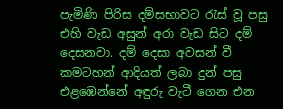පැමිණි පිරිස දම්සභාවට රැස් වූ පසු එහි වැඩ අසුන් අරා වැඩ සිට දම් දෙසනවා. දම් දෙසා අවසන් වී කමටහන් ආදියත් ලබා දුන් පසු එළඹෙන්නේ අඳුරු වැටී ගෙන එන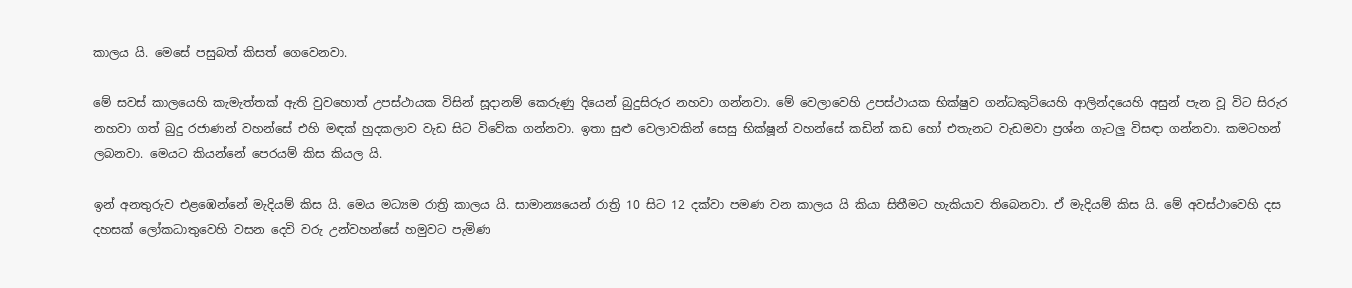කාලය යි. මෙසේ පසුබත් කිසත් ගෙවෙනවා.

මේ සවස් කාලයෙහි කැමැත්තක් ඇති වුවහොත් උපස්ථායක විසින් සූදානම් කෙරුණු දියෙන් බුදුසිරුර නහවා ගන්නවා. මේ වෙලාවෙහි උපස්ථායක භික්ෂුව ගන්ධකුටියෙහි ආලින්දයෙහි අසුන් පැන වූ විට සිරුර නහවා ගත් බුදු රජාණන් වහන්සේ එහි මඳක් හුදකලාව වැඩ සිට විවේක ගන්නවා. ඉතා සුළු වෙලාවකින් සෙසු භික්ෂූන් වහන්සේ කඩින් කඩ හෝ එතැනට වැඩමවා ප්‍රශ්න ගැටලු විසඳා ගන්නවා. කමටහන් ලබනවා. මෙයට කියන්නේ පෙරයම් කිස කියල යි.

ඉන් අනතුරුව එළඹෙන්නේ මැදියම් කිස යි. මෙය මධ්‍යම රාත්‍රි කාලය යි. සාමාන්‍යයෙන් රාත්‍රි 10 සිට 12 දක්වා පමණ වන කාලය යි කියා සිතීමට හැකියාව තිබෙනවා. ඒ මැදියම් කිස යි. මේ අවස්ථාවෙහි දස දහසක් ලෝකධාතුවෙහි වසන දෙවි වරු උන්වහන්සේ හමුවට පැමිණ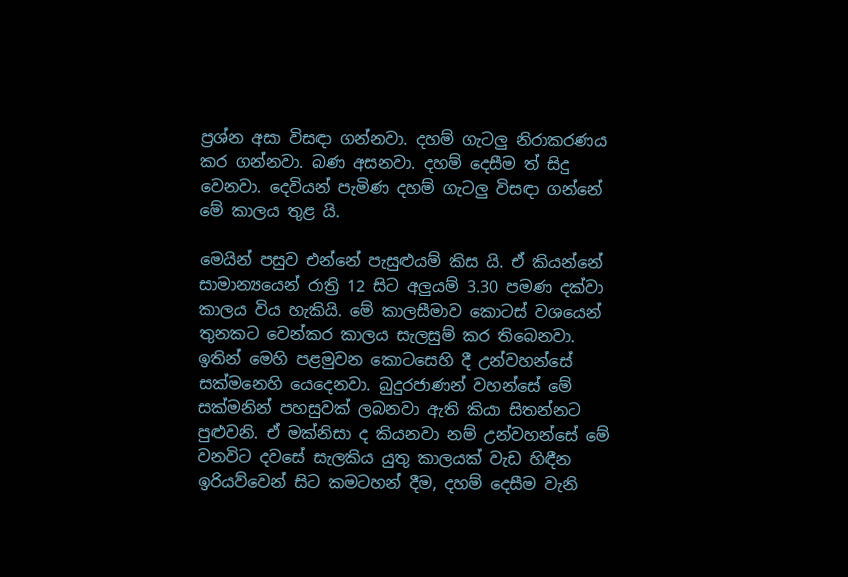ප්‍රශ්න අසා විසඳා ගන්නවා. දහම් ගැටලු නිරාකරණය කර ගන්නවා. බණ අසනවා. දහම් දෙසීම ත් සිදු වෙනවා. දෙවියන් පැමිණ දහම් ගැටලු විසඳා ගන්නේ මේ කාලය තුළ යි.

මෙයින් පසුව එන්නේ පැසුළුයම් කිස යි. ඒ කියන්නේ සාමාන්‍යයෙන් රාත්‍රි 12 සිට අලුයම් 3.30 පමණ දක්වා කාලය විය හැකියි. මේ කාලසීමාව කොටස් වශයෙන් තුනකට වෙන්කර කාලය සැලසුම් කර තිබෙනවා. ඉතින් මෙහි පළමුවන කොටසෙහි දී උන්වහන්සේ සක්මනෙහි යෙදෙනවා. බුදුරජාණන් වහන්සේ මේ සක්මනින් පහසුවක් ලබනවා ඇති කියා සිතන්නට පුළුවනි. ඒ මක්නිසා ද කියනවා නම් උන්වහන්සේ මේ වනවිට දවසේ සැලකිය යුතු කාලයක් වැඩ හිඳීන ඉරියව්වෙන් සිට කමටහන් දීම, දහම් දෙසීම වැනි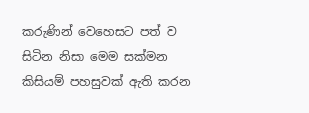කරුණින් වෙහෙසට පත් ව සිටින නිසා මෙම සක්මන කිසියම් පහසුවක් ඇති කරන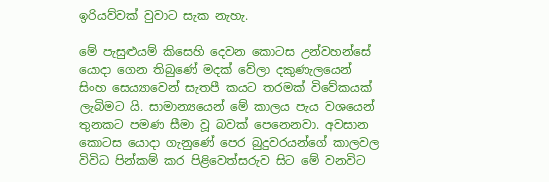ඉරියව්වක් වුවාට සැක නැහැ.

මේ පැසුළුයම් කිසෙහි දෙවන කොටස උන්වහන්සේ යොදා ගෙන තිබුණේ මදක් වේලා දකුණැලයෙන් සිංහ සෙය්‍යාවෙන් සැතපී කයට තරමක් විවේකයක් ලැබිමට යි. සාමාන්‍යයෙන් මේ කාලය පැය වශයෙන් තුනකට පමණ සීමා වූ බවක් පෙනෙනවා. අවසාන කොටස යොදා ගැනුණේ පෙර බුදුවරයන්ගේ කාලවල විවිධ පින්කම් කර පිළිවෙත්සරුව සිට මේ වනවිට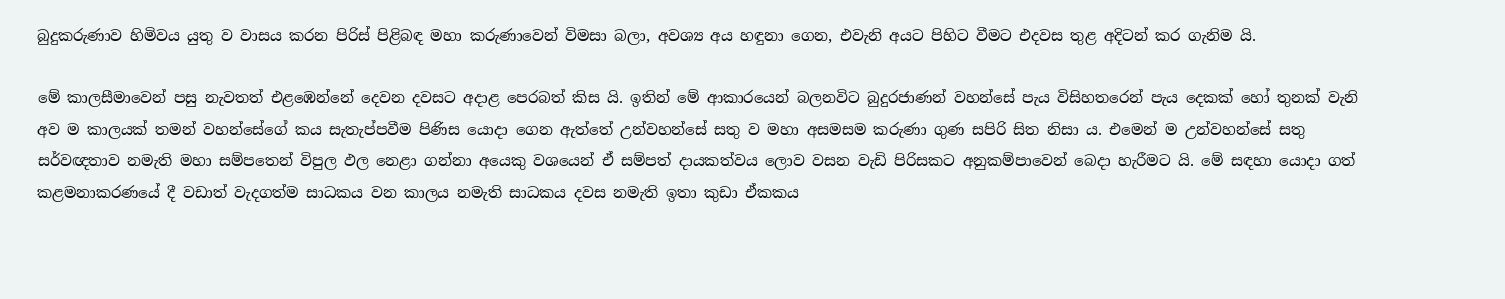බුදුකරුණාව හිමිවය යුතු ව වාසය කරන පිරිස් පිළිබඳ මහා කරුණාවෙන් විමසා බලා, අවශ්‍ය අය හඳුනා ගෙන, එවැනි අයට පිහිට වීමට එදවස තුළ අදිටන් කර ගැනිම යි.

මේ කාලසීමාවෙන් පසු නැවතත් එළඹෙන්නේ දෙවන දවසට අදාළ පෙරබත් කිස යි. ඉතින් මේ ආකාරයෙන් බලනවිට බුදුරජාණන් වහන්සේ පැය විසිහතරෙන් පැය දෙකක් හෝ තුනක් වැනි අව ම කාලයක් තමන් වහන්සේගේ කය සැතැප්පවීම පිණිස යොදා ගෙන ඇත්තේ උන්වහන්සේ සතු ව මහා අසමසම කරුණා ගුණ සපිරි සිත නිසා ය. එමෙන් ම උන්වහන්සේ සතු සර්වඥතාව නමැති මහා සම්පතෙන් විපුල ඵල නෙළා ගන්නා අයෙකු වශයෙන් ඒ සම්පත් දායකත්වය ලොව වසන වැඩි පිරිසකට අනුකම්පාවෙන් බෙදා හැරීමට යි. මේ සඳහා යොදා ගත් කළමනාකරණයේ දී වඩාත් වැදගත්ම සාධකය වන කාලය නමැති සාධකය දවස නමැති ඉතා කුඩා ඒකකය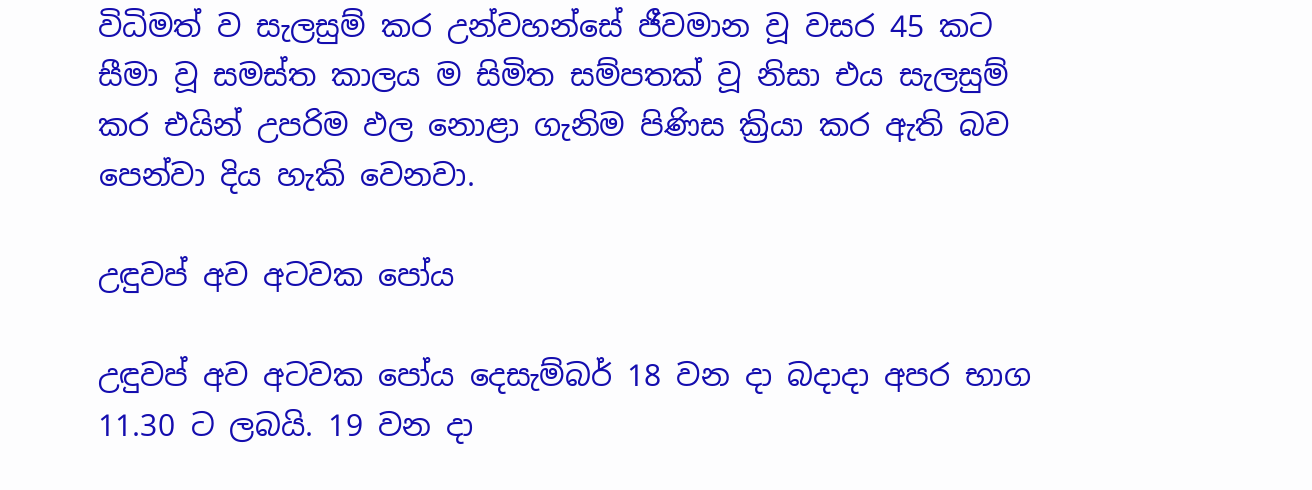විධිමත් ව සැලසුම් කර උන්වහන්සේ ජීවමාන වූ වසර 45 කට සීමා වූ සමස්ත කාලය ම සිමිත සම්පතක් වූ නිසා එය සැලසුම් කර එයින් උපරිම ඵල නොළා ගැනිම පිණිස ක්‍රියා කර ඇති බව පෙන්වා දිය හැකි වෙනවා.

උඳුවප් අව අටවක පෝය

උඳුවප් අව අටවක පෝය දෙසැම්බර් 18 වන දා බදාදා අපර භාග 11.30 ට ලබයි. 19 වන දා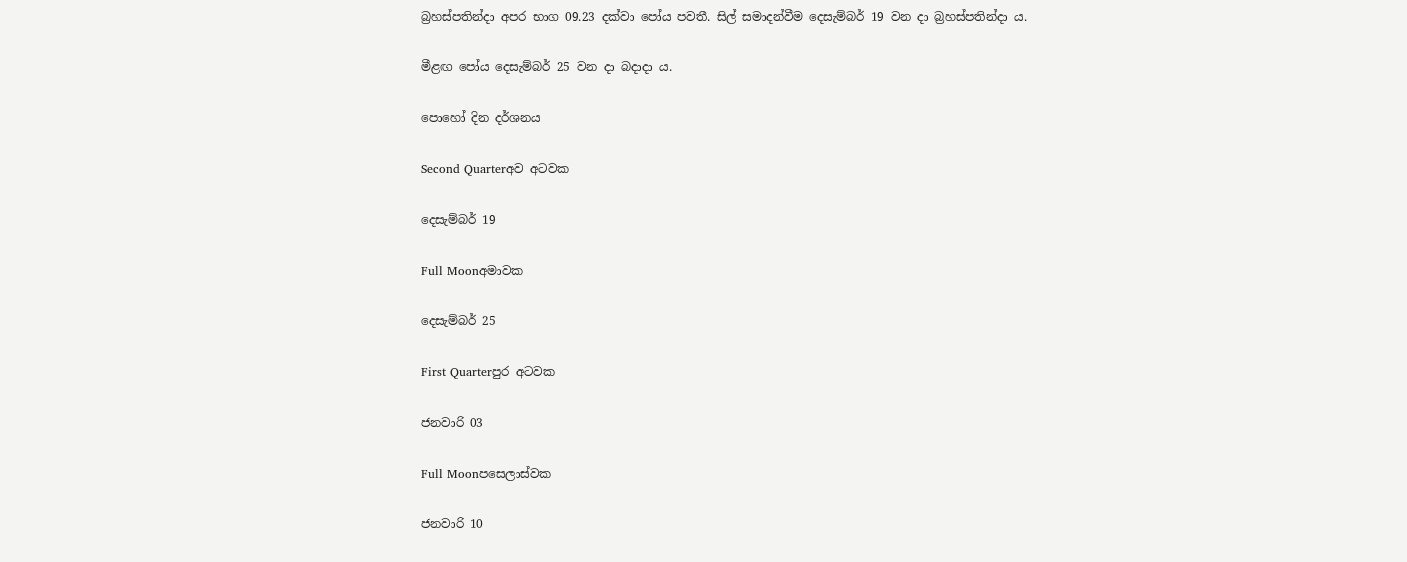බ්‍රහස්පතින්දා අපර භාග 09.23 දක්වා පෝය පවතී. සිල් සමාදන්වීම දෙසැම්බර් 19 වන දා බ්‍රහස්පතින්දා ය.

මීළඟ පෝය දෙසැම්බර් 25 වන දා බදාදා ය.

පොහෝ දින දර්ශනය

Second Quarterඅව අටවක

දෙසැම්බර් 19

Full Moonඅමාවක

දෙසැම්බර් 25

First Quarterපුර අටවක

ජනවාරි 03

Full Moonපසෙලාස්වක

ජනවාරි 10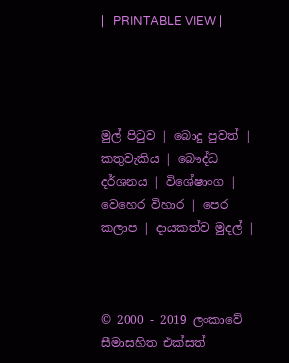|   PRINTABLE VIEW |




මුල් පිටුව | බොදු පුවත් | කතුවැකිය | බෞද්ධ දර්ශනය | විශේෂාංග | වෙහෙර විහාර | පෙර කලාප | දායකත්ව මුදල් |



© 2000 - 2019 ලංකාවේ සීමාසහිත එක්සත්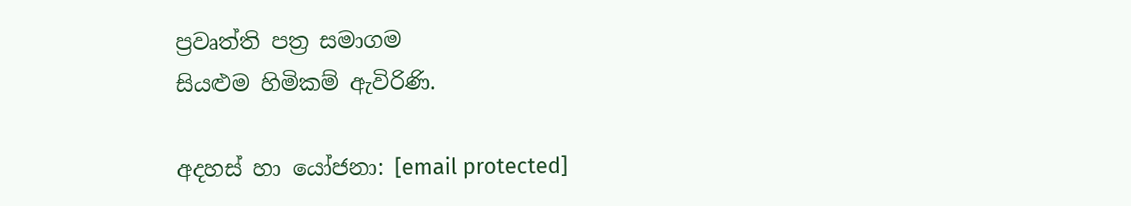ප්‍රවෘත්ති පත්‍ර සමාගම
සියළුම හිමිකම් ඇවිරිණි.

අදහස් හා යෝජනා: [email protected]